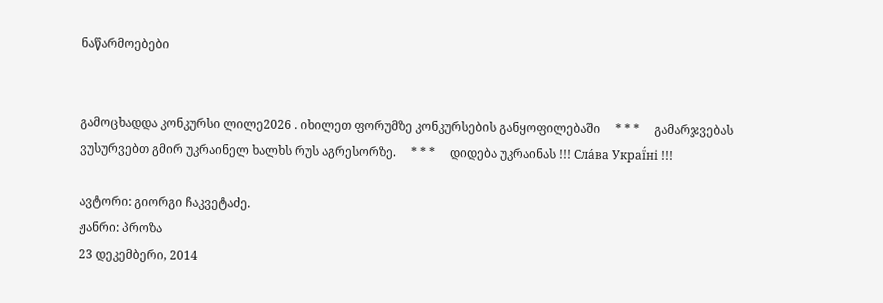ნაწარმოებები


გამოცხადდა კონკურსი ლილე2026 . იხილეთ ფორუმზე კონკურსების განყოფილებაში     * * *     გამარჯვებას ვუსურვებთ გმირ უკრაინელ ხალხს რუს აგრესორზე.     * * *     დიდება უკრაინას !!! Сла́ва Украї́ні !!!

ავტორი: გიორგი ჩაკვეტაძე.
ჟანრი: პროზა
23 დეკემბერი, 2014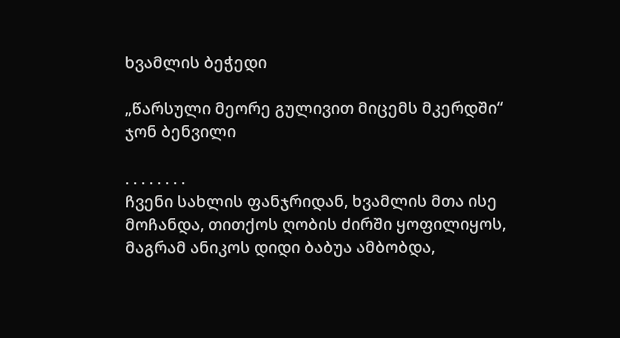ხვამლის ბეჭედი

„წარსული მეორე გულივით მიცემს მკერდში“
ჯონ ბენვილი

. . . . . . . .
ჩვენი სახლის ფანჯრიდან, ხვამლის მთა ისე მოჩანდა, თითქოს ღობის ძირში ყოფილიყოს, მაგრამ ანიკოს დიდი ბაბუა ამბობდა,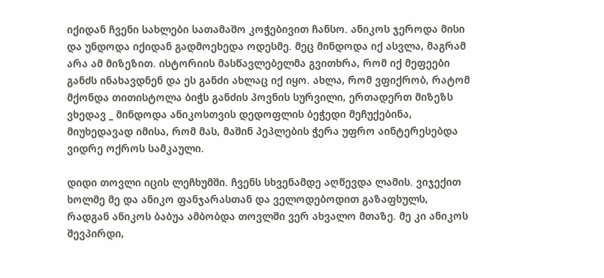იქიდან ჩვენი სახლები სათამაშო კოჭებივით ჩანსო. ანიკოს ჯეროდა მისი და უნდოდა იქიდან გადმოეხედა ოდესმე. მეც მინდოდა იქ ასვლა, მაგრამ არა ამ მიზეზით. ისტორიის მასწავლებელმა გვითხრა, რომ იქ მეფეები განძს ინახავდნენ და ეს განძი ახლაც იქ იყო. ახლა, რომ ვფიქრობ, რატომ მქონდა თითისტოლა ბიჭს განძის პოვნის სურვილი, ერთადერთ მიზეზს ვხედავ _ მინდოდა ანიკოსთვის დედოფლის ბეჭედი მეჩუქებინა, მიუხედავად იმისა, რომ მას, მაშინ პეპლების ჭერა უფრო აინტერესებდა ვიდრე ოქროს სამკაული.

დიდი თოვლი იცის ლეჩხუმში. ჩვენს სხვენამდე აღწევდა ლამის. ვიჯექით ხოლმე მე და ანიკო ფანჯარასთან და ველოდებოდით გაზაფხულს, რადგან ანიკოს ბაბუა ამბობდა თოვლში ვერ ახვალო მთაზე. მე კი ანიკოს შევპირდი,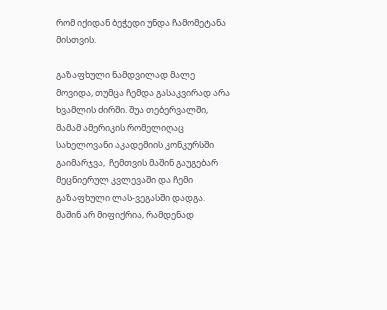რომ იქიდან ბეჭედი უნდა ჩამომეტანა მისთვის.

გაზაფხული ნამდვილად მალე მოვიდა, თუმცა ჩემდა გასაკვირად არა ხვამლის ძირში. შუა თებერვალში, მამამ ამერიკის რომელიღაც სახელოვანი აკადემიის კონკურსში გაიმარჯვა,  ჩემთვის მაშინ გაუგებარ მეცნიერულ კვლევაში და ჩემი გაზაფხული ლას-ვეგასში დადგა. მაშინ არ მიფიქრია, რამდენად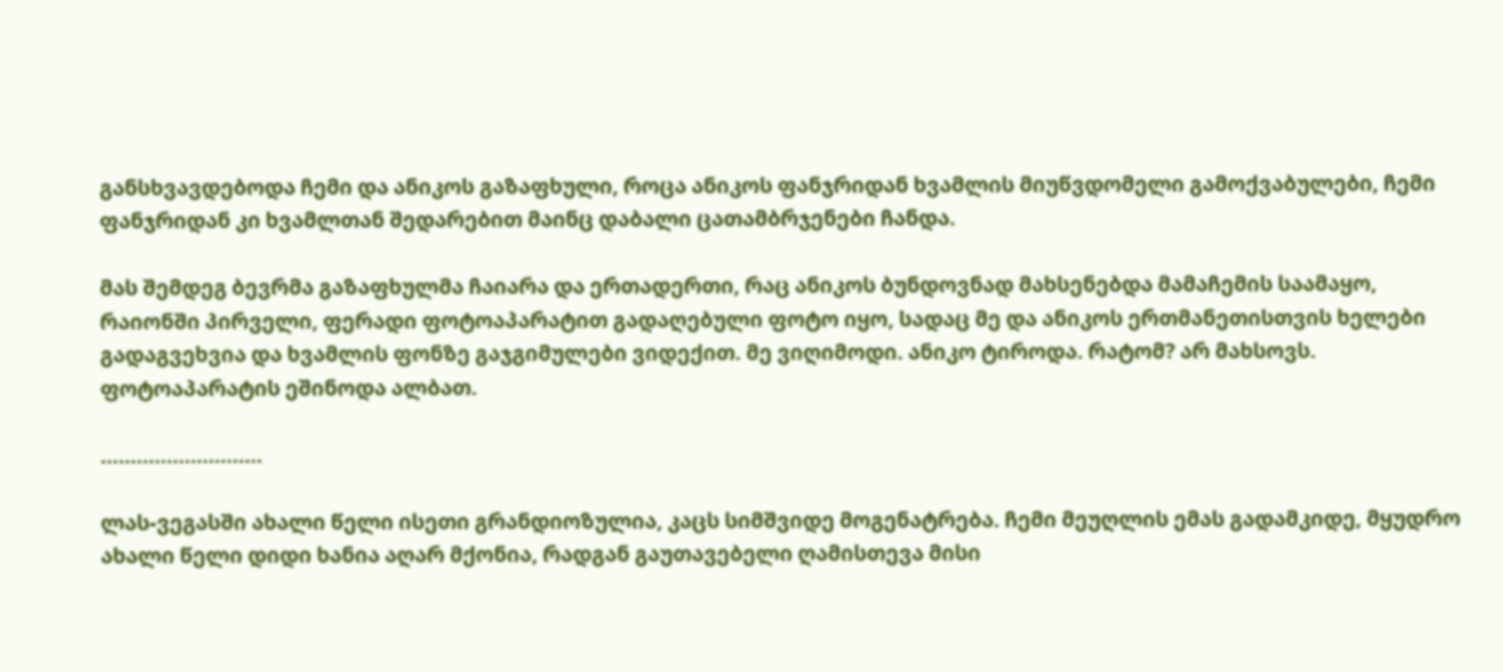განსხვავდებოდა ჩემი და ანიკოს გაზაფხული, როცა ანიკოს ფანჯრიდან ხვამლის მიუწვდომელი გამოქვაბულები, ჩემი ფანჯრიდან კი ხვამლთან შედარებით მაინც დაბალი ცათამბრჯენები ჩანდა.

მას შემდეგ ბევრმა გაზაფხულმა ჩაიარა და ერთადერთი, რაც ანიკოს ბუნდოვნად მახსენებდა მამაჩემის საამაყო, რაიონში პირველი, ფერადი ფოტოაპარატით გადაღებული ფოტო იყო, სადაც მე და ანიკოს ერთმანეთისთვის ხელები გადაგვეხვია და ხვამლის ფონზე გაჯგიმულები ვიდექით. მე ვიღიმოდი. ანიკო ტიროდა. რატომ? არ მახსოვს. ფოტოაპარატის ეშინოდა ალბათ.

………………………

ლას-ვეგასში ახალი წელი ისეთი გრანდიოზულია, კაცს სიმშვიდე მოგენატრება. ჩემი მეუღლის ემას გადამკიდე, მყუდრო ახალი წელი დიდი ხანია აღარ მქონია, რადგან გაუთავებელი ღამისთევა მისი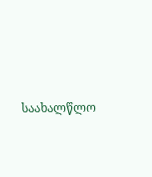საახალწლო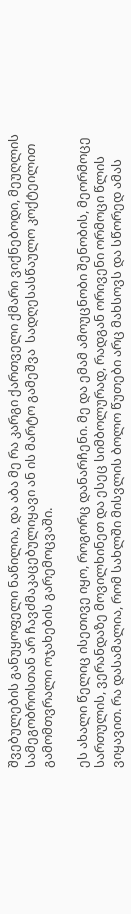შვებულების განუყოფელი ნაწილია, და აბა მე რა კარგი ქართველი ქმარი ვიქნებოდი, მეუღლის სამეგობროსთან არ ჩავძმაკაცებულიყავი ან ის მარტო გამეშვა  სადღესასწაულო კოქტეილით გამომთვრალი ოჯახების გარემოცვაში.

ეს ახალი წელიც ისეთივე იყო, როგორც დანარჩენი. მე და ემამ ამოუცნობი შენობის, მეორმოცე სართულის, ვერანდაზე მოვილხინეთ და ესეც სიმბოლურად, რადგან ორივენი ორმოცი წლის ვიყავით. რა დასამალია, რომ სახლში მისვლის ბოლო წუთები არც მახსოვს და სწორედ ამას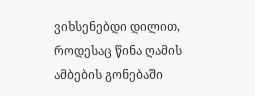ვიხსენებდი დილით, როდესაც წინა ღამის ამბების გონებაში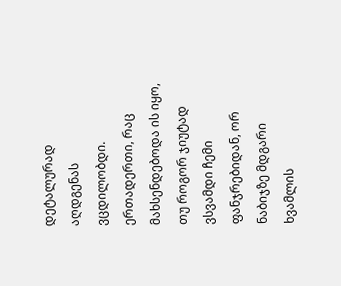დეტალურად აღდგენას ვცდილობდი. ერთადერთი, რაც მახსენდებოდა ის იყო, თუ როგორ ჯიუტად ვსვამდი ჩემი ფანჯრებიდან, ორ ნაბიჯზე მდგარი ხვამლის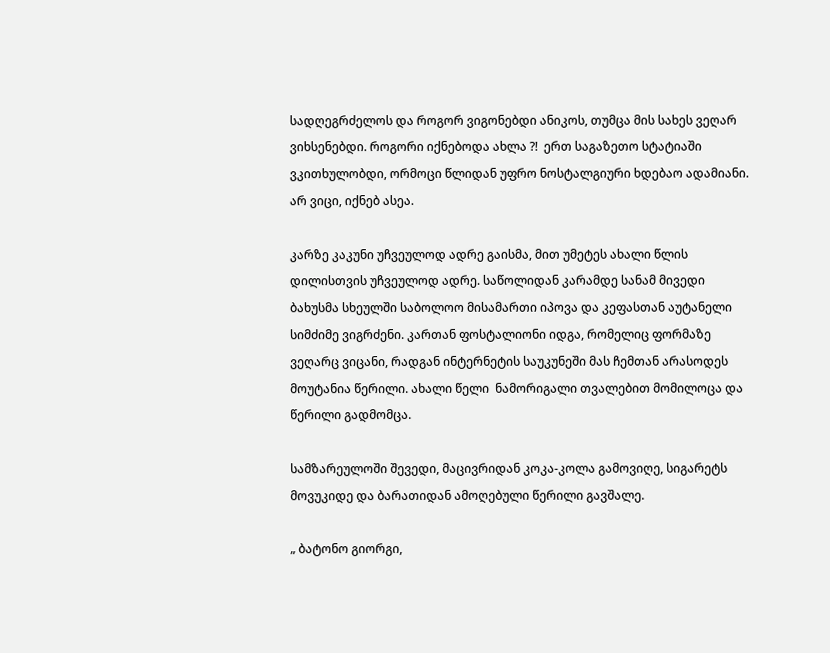სადღეგრძელოს და როგორ ვიგონებდი ანიკოს, თუმცა მის სახეს ვეღარ ვიხსენებდი. როგორი იქნებოდა ახლა ?!  ერთ საგაზეთო სტატიაში ვკითხულობდი, ორმოცი წლიდან უფრო ნოსტალგიური ხდებაო ადამიანი. არ ვიცი, იქნებ ასეა.

კარზე კაკუნი უჩვეულოდ ადრე გაისმა, მით უმეტეს ახალი წლის დილისთვის უჩვეულოდ ადრე. საწოლიდან კარამდე სანამ მივედი ბახუსმა სხეულში საბოლოო მისამართი იპოვა და კეფასთან აუტანელი სიმძიმე ვიგრძენი. კართან ფოსტალიონი იდგა, რომელიც ფორმაზე ვეღარც ვიცანი, რადგან ინტერნეტის საუკუნეში მას ჩემთან არასოდეს მოუტანია წერილი. ახალი წელი  ნამორიგალი თვალებით მომილოცა და წერილი გადმომცა.

სამზარეულოში შევედი, მაცივრიდან კოკა-კოლა გამოვიღე, სიგარეტს მოვუკიდე და ბარათიდან ამოღებული წერილი გავშალე.

„ ბატონო გიორგი,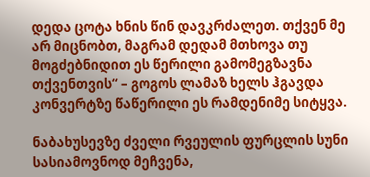დედა ცოტა ხნის წინ დავკრძალეთ. თქვენ მე არ მიცნობთ, მაგრამ დედამ მთხოვა თუ მოგძებნიდით ეს წერილი გამომეგზავნა თქვენთვის“ – გოგოს ლამაზ ხელს ჰგავდა კონვერტზე წაწერილი ეს რამდენიმე სიტყვა.

ნაბახუსევზე ძველი რვეულის ფურცლის სუნი სასიამოვნოდ მეჩვენა,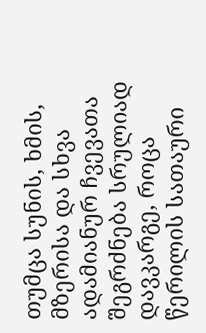თუმცა სუნის, ხმის, მზერისა და სხვა ადამიანურ ჩვევათა შეგრძნება სრულიად დავკარგე, როცა წერილის სათაური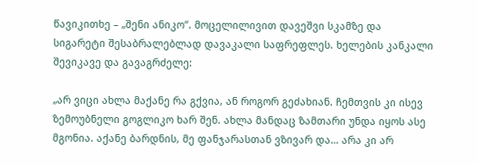წავიკითხე – „შენი ანიკო“. მოცელილივით დავეშვი სკამზე და სიგარეტი შესაბრალებლად დავაკალი საფრეფლეს. ხელების კანკალი შევიკავე და გავაგრძელე:

„არ ვიცი ახლა მაქანე რა გქვია, ან როგორ გეძახიან. ჩემთვის კი ისევ ზემოუბნელი გოგლიკო ხარ შენ. ახლა მანდაც ზამთარი უნდა იყოს ასე მგონია. აქანე ბარდნის, მე ფანჯარასთან ვზივარ და… არა კი არ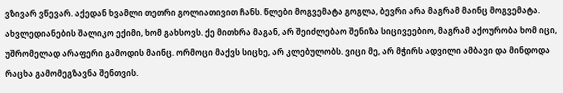ვზივარ ვწევარ. აქედან ხვამლი თეთრი გოლიათივით ჩანს. წლები მოგვემატა გოგლა, ბევრი არა მაგრამ მაინც მოგვემატა. ახვლედიანების შალიკო ექიმი, ხომ გახსოვს. ქე მითხრა მაგან, არ შეიძლებაო შენიზა სიცივეებიო, მაგრამ აქოურობა ხომ იცი, უშრომელად არაფერი გამოდის მაინც. ორმოცი მაქვს სიცხე, არ კლებულობს. ვიცი მე, არ მჭირს ადვილი ამბავი და მინდოდა რაცხა გამომეგზავნა შენთვის.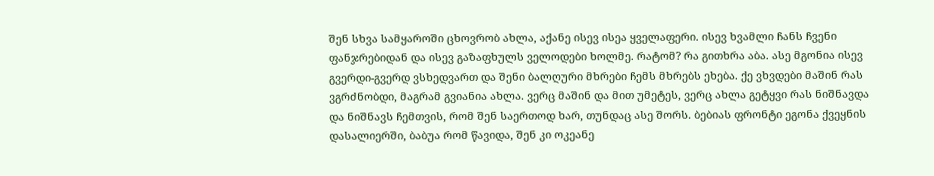შენ სხვა სამყაროში ცხოვრობ ახლა, აქანე ისევ ისეა ყველაფერი. ისევ ხვამლი ჩანს ჩვენი ფანჯრებიდან და ისევ გაზაფხულს ველოდები ხოლმე. რატომ? რა გითხრა აბა. ასე მგონია ისევ გვერდი-გვერდ ვსხედვართ და შენი ბალღური მხრები ჩემს მხრებს ეხება. ქე ვხვდები მაშინ რას ვგრძნობდი, მაგრამ გვიანია ახლა. ვერც მაშინ და მით უმეტეს, ვერც ახლა გეტყვი რას ნიშნავდა და ნიშნავს ჩემთვის, რომ შენ საერთოდ ხარ, თუნდაც ასე შორს. ბებიას ფრონტი ეგონა ქვეყნის დასალიერში, ბაბუა რომ წავიდა, შენ კი ოკეანე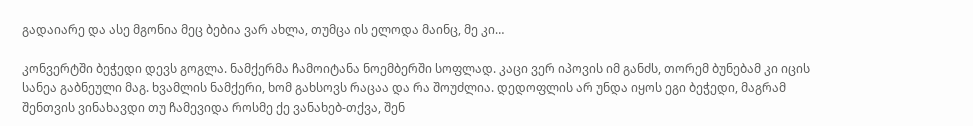გადაიარე და ასე მგონია მეც ბებია ვარ ახლა, თუმცა ის ელოდა მაინც, მე კი…

კონვერტში ბეჭედი დევს გოგლა. ნამქერმა ჩამოიტანა ნოემბერში სოფლად. კაცი ვერ იპოვის იმ განძს, თორემ ბუნებამ კი იცის სანეა გაბნეული მაგ. ხვამლის ნამქერი, ხომ გახსოვს რაცაა და რა შოუძლია. დედოფლის არ უნდა იყოს ეგი ბეჭედი, მაგრამ შენთვის ვინახავდი თუ ჩამევიდა როსმე ქე ვანახებ-თქვა, შენ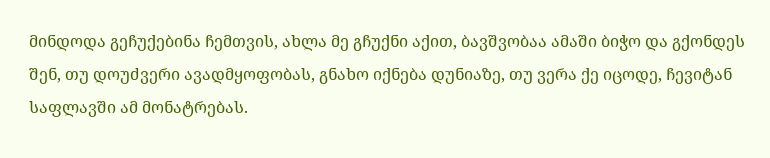მინდოდა გეჩუქებინა ჩემთვის, ახლა მე გჩუქნი აქით, ბავშვობაა ამაში ბიჭო და გქონდეს შენ, თუ დოუძვერი ავადმყოფობას, გნახო იქნება დუნიაზე, თუ ვერა ქე იცოდე, ჩევიტან საფლავში ამ მონატრებას.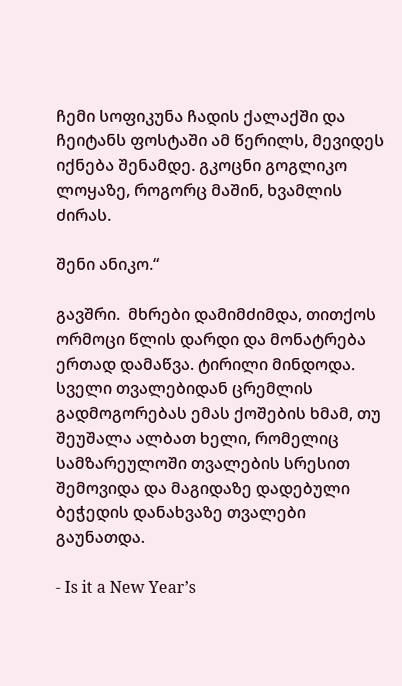ჩემი სოფიკუნა ჩადის ქალაქში და ჩეიტანს ფოსტაში ამ წერილს, მევიდეს იქნება შენამდე. გკოცნი გოგლიკო ლოყაზე, როგორც მაშინ, ხვამლის ძირას.

შენი ანიკო.“

გავშრი.  მხრები დამიმძიმდა, თითქოს ორმოცი წლის დარდი და მონატრება ერთად დამაწვა. ტირილი მინდოდა. სველი თვალებიდან ცრემლის გადმოგორებას ემას ქოშების ხმამ, თუ შეუშალა ალბათ ხელი, რომელიც სამზარეულოში თვალების სრესით შემოვიდა და მაგიდაზე დადებული ბეჭედის დანახვაზე თვალები გაუნათდა.

- Is it a New Year’s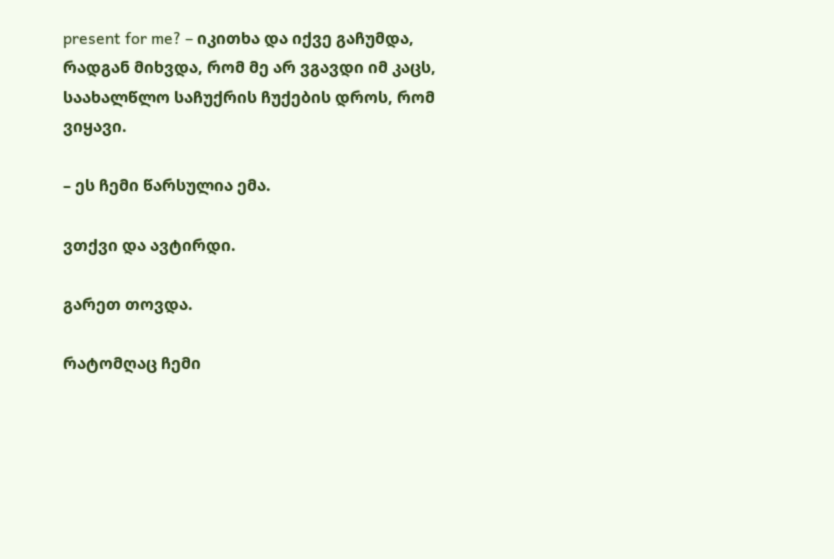present for me? – იკითხა და იქვე გაჩუმდა, რადგან მიხვდა, რომ მე არ ვგავდი იმ კაცს, საახალწლო საჩუქრის ჩუქების დროს, რომ ვიყავი.

– ეს ჩემი წარსულია ემა.

ვთქვი და ავტირდი.

გარეთ თოვდა.

რატომღაც ჩემი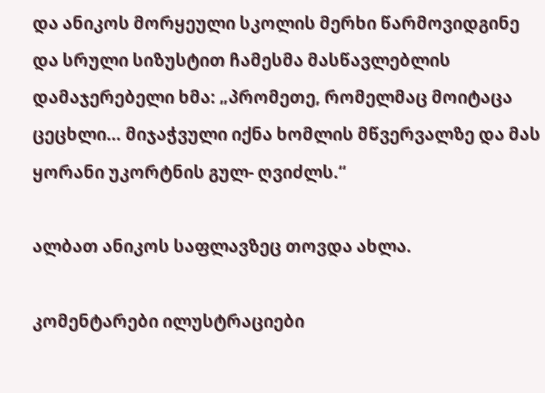და ანიკოს მორყეული სკოლის მერხი წარმოვიდგინე და სრული სიზუსტით ჩამესმა მასწავლებლის დამაჯერებელი ხმა: „პრომეთე, რომელმაც მოიტაცა ცეცხლი… მიჯაჭვული იქნა ხომლის მწვერვალზე და მას ყორანი უკორტნის გულ- ღვიძლს.“

ალბათ ანიკოს საფლავზეც თოვდა ახლა.

კომენტარები ილუსტრაციები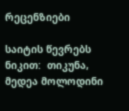რეცენზიები

საიტის წევრებს ნიკით:  თიკუნა, მედეა მოლოდინი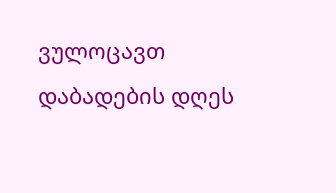ვულოცავთ დაბადების დღეს